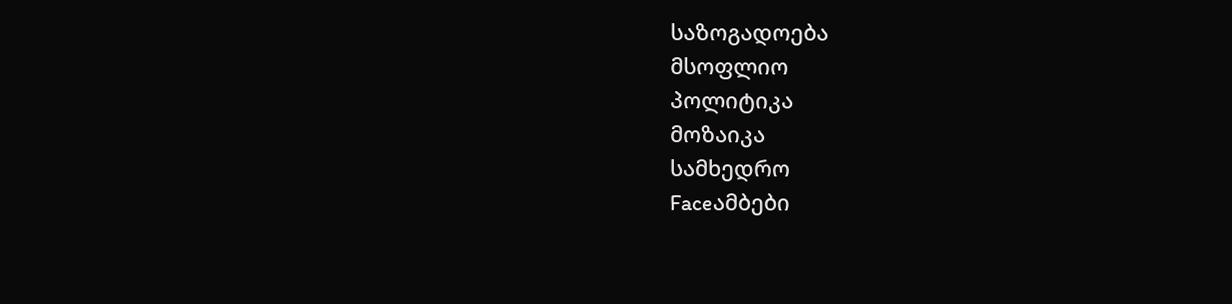საზოგადოება
მსოფლიო
პოლიტიკა
მოზაიკა
სამხედრო
Faceამბები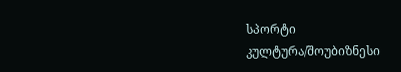სპორტი
კულტურა/შოუბიზნესი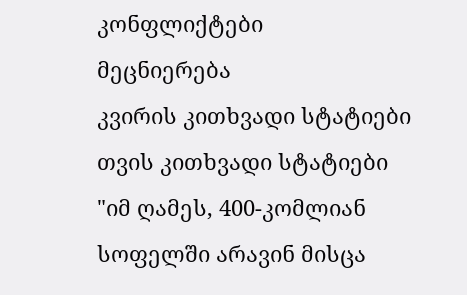კონფლიქტები
მეცნიერება
კვირის კითხვადი სტატიები
თვის კითხვადი სტატიები
"იმ ღამეს, 400-კომლიან სოფელში არავინ მისცა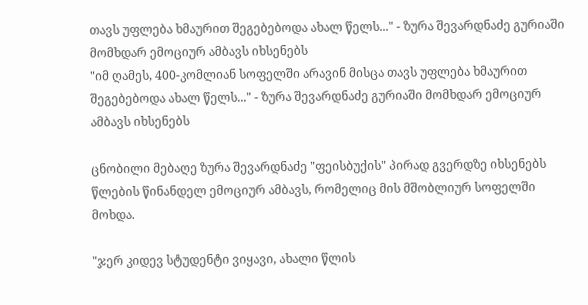თავს უფლება ხმაურით შეგებებოდა ახალ წელს..." - ზურა შევარდნაძე გურიაში მომხდარ ემოციურ ამბავს იხსენებს
"იმ ღამეს, 400-კომლიან სოფელში არავინ მისცა თავს უფლება ხმაურით შეგებებოდა ახალ წელს..." - ზურა შევარდნაძე გურიაში მომხდარ ემოციურ ამბავს იხსენებს

ცნობილი მებაღე ზურა შევარდნაძე "ფეისბუქის" პირად გვერდზე იხსენებს წლების წინანდელ ემოციურ ამბავს, რომელიც მის მშობლიურ სოფელში მოხდა.

"ჯერ კიდევ სტუდენტი ვიყავი, ახალი წლის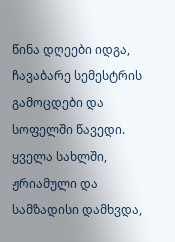წინა დღეები იდგა, ჩავაბარე სემესტრის გამოცდები და სოფელში წავედი. ყველა სახლში, ჟრიამული და სამზადისი დამხვდა,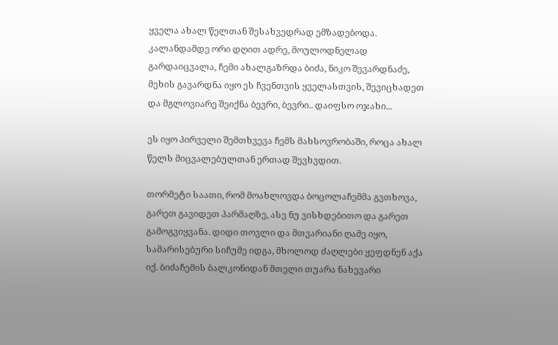ყველა ახალ წელთან შესახვედრად ემზადებოდა. კალანდამდე ორი დღით ადრე, მოულოდნელად გარდაიცვალა, ჩემი ახალგაზრდა ბიძა, ნიკო შევარდნაძე, მეხის გავარდნა იყო ეს ჩვენთვის ყველასთვის, შევიცხადეთ და მგლოვიარე შეიქნა ბევრი, ბევრი.. დაიფსო ოჯახი...

ეს იყო პირველი შემთხვევა ჩემს მახსოვრობაში, როცა ახალ წელს მიცვალებულთან ერთად შევხვდით.

თორმეტი საათი, რომ მოახლოვდა ბოცოლაჩემმა გვთხოვა, გარეთ გავიდეთ პარმაღზე, ასე ნუ ვისხდებითო და გარეთ გამოგვიყვანა. დიდი თოვლი და მთვარიანი ღამე იყო, სამარისებური სიჩუმე იდგა, მხოლოდ ძაღლები ყეფდნენ აქა იქ. ბიძაჩემის ბალკონიდან მთელი თუარა ნახევარი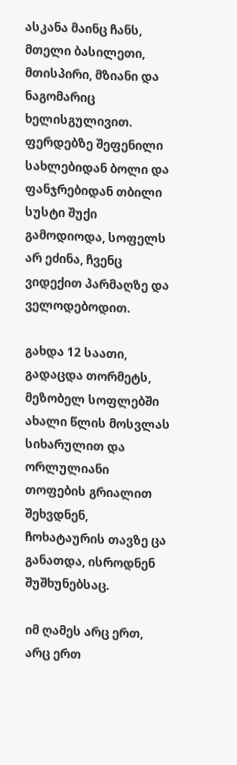ასკანა მაინც ჩანს, მთელი ბასილეთი, მთისპირი, მზიანი და ნაგომარიც ხელისგულივით. ფერდებზე შეფენილი სახლებიდან ბოლი და ფანჯრებიდან თბილი სუსტი შუქი გამოდიოდა, სოფელს არ ეძინა, ჩვენც ვიდექით პარმაღზე და ველოდებოდით.

გახდა 12 საათი, გადაცდა თორმეტს, მეზობელ სოფლებში ახალი წლის მოსვლას სიხარულით და ორლულიანი თოფების გრიალით შეხვდნენ, ჩოხატაურის თავზე ცა განათდა, ისროდნენ შუშხუნებსაც.

იმ ღამეს არც ერთ, არც ერთ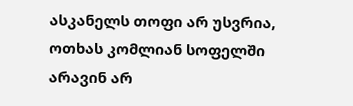ასკანელს თოფი არ უსვრია, ოთხას კომლიან სოფელში არავინ არ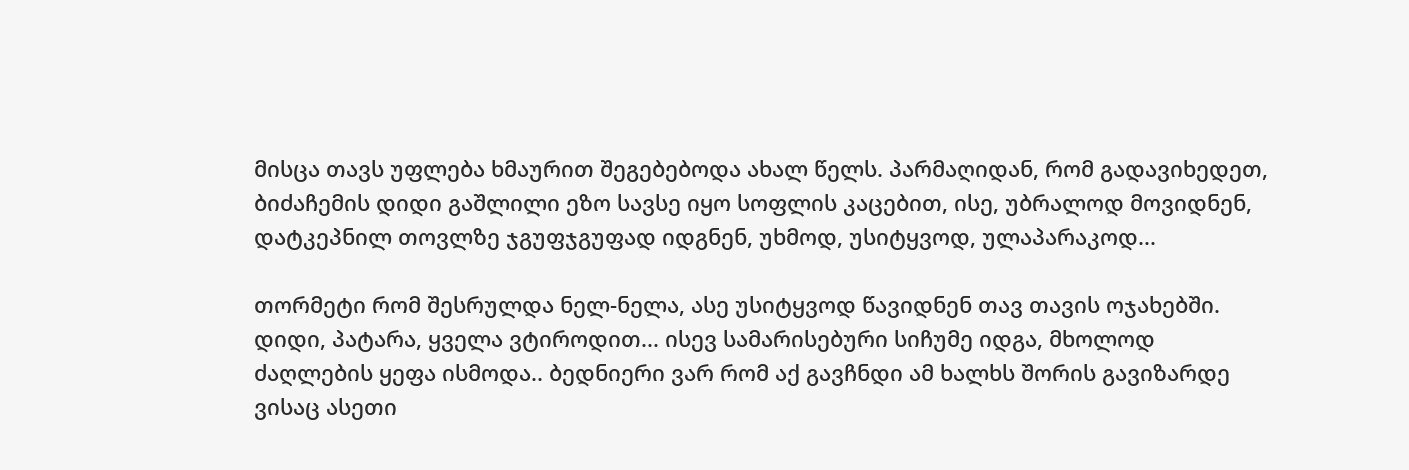მისცა თავს უფლება ხმაურით შეგებებოდა ახალ წელს. პარმაღიდან, რომ გადავიხედეთ, ბიძაჩემის დიდი გაშლილი ეზო სავსე იყო სოფლის კაცებით, ისე, უბრალოდ მოვიდნენ, დატკეპნილ თოვლზე ჯგუფჯგუფად იდგნენ, უხმოდ, უსიტყვოდ, ულაპარაკოდ...

თორმეტი რომ შესრულდა ნელ-ნელა, ასე უსიტყვოდ წავიდნენ თავ თავის ოჯახებში. დიდი, პატარა, ყველა ვტიროდით... ისევ სამარისებური სიჩუმე იდგა, მხოლოდ ძაღლების ყეფა ისმოდა.. ბედნიერი ვარ რომ აქ გავჩნდი ამ ხალხს შორის გავიზარდე ვისაც ასეთი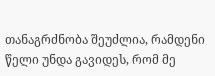თანაგრძნობა შეუძლია, რამდენი წელი უნდა გავიდეს, რომ მე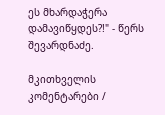ეს მხარდაჭერა დამავიწყდეს?!" - წერს შევარდნაძე.

მკითხველის კომენტარები /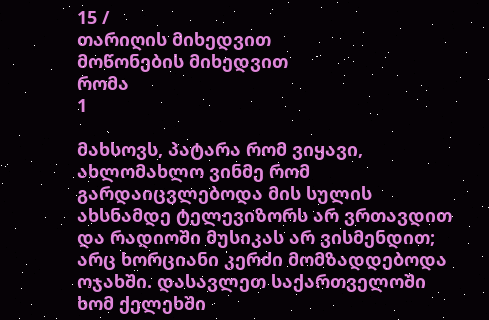15 /
თარიღის მიხედვით
მოწონების მიხედვით
რომა
1

მახსოვს, პატარა რომ ვიყავი, ახლომახლო ვინმე რომ გარდაიცვლებოდა მის სულის ახსნამდე ტელევიზორს არ ვრთავდით და რადიოში მუსიკას არ ვისმენდით; არც ხორციანი კერძი მომზადდებოდა ოჯახში. დასავლეთ საქართველოში ხომ ქელეხში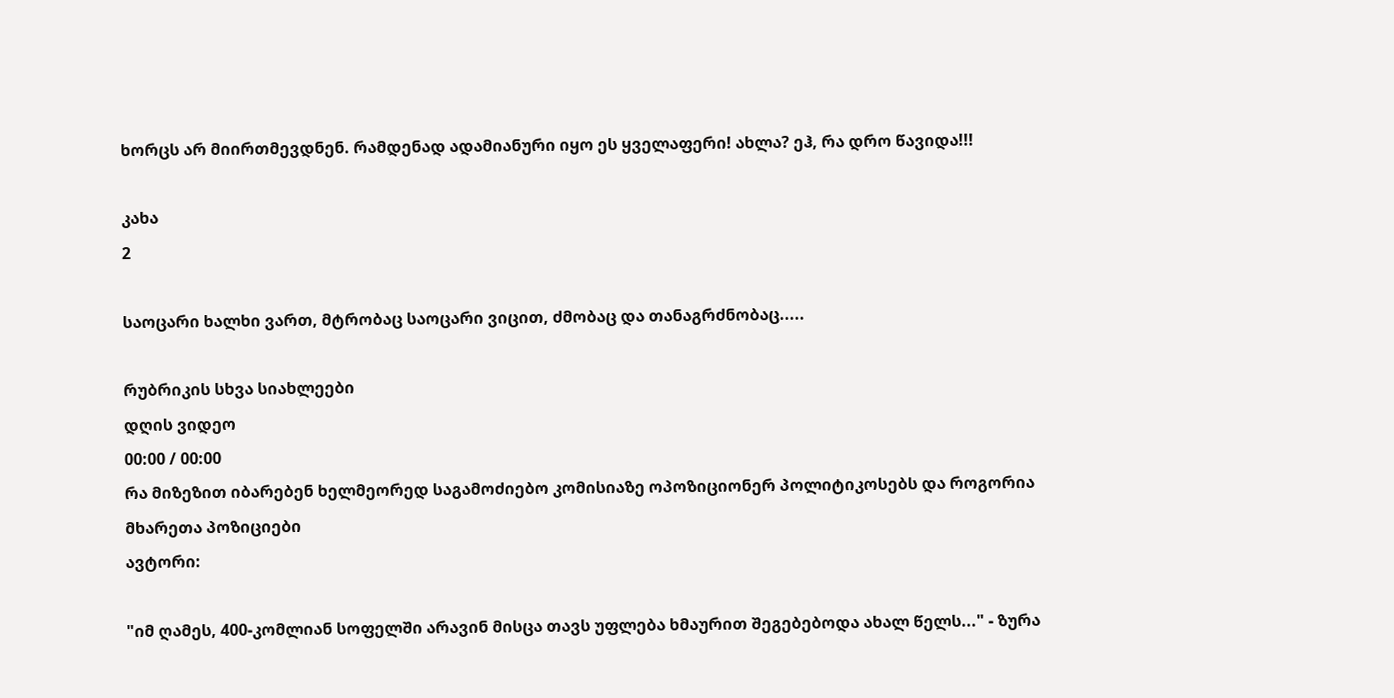ხორცს არ მიირთმევდნენ. რამდენად ადამიანური იყო ეს ყველაფერი! ახლა? ეჰ, რა დრო წავიდა!!!

კახა
2

საოცარი ხალხი ვართ, მტრობაც საოცარი ვიცით, ძმობაც და თანაგრძნობაც.....

რუბრიკის სხვა სიახლეები
დღის ვიდეო
00:00 / 00:00
რა მიზეზით იბარებენ ხელმეორედ საგამოძიებო კომისიაზე ოპოზიციონერ პოლიტიკოსებს და როგორია მხარეთა პოზიციები
ავტორი:

"იმ ღამეს, 400-კომლიან სოფელში არავინ მისცა თავს უფლება ხმაურით შეგებებოდა ახალ წელს..." - ზურა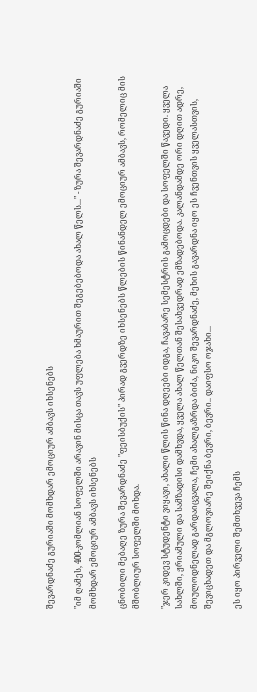შევარდნაძე გურიაში მომხდარ ემოციურ ამბავს იხსენებს

"იმ ღამეს, 400-კომლიან სოფელში არავინ მისცა თავს უფლება ხმაურით შეგებებოდა ახალ წელს..." - ზურა შევარდნაძე გურიაში მომხდარ ემოციურ ამბავს იხსენებს

ცნობილი მებაღე ზურა შევარდნაძე "ფეისბუქის" პირად გვერდზე იხსენებს წლების წინანდელ ემოციურ ამბავს, რომელიც მის მშობლიურ სოფელში მოხდა.

"ჯერ კიდევ სტუდენტი ვიყავი, ახალი წლის წინა დღეები იდგა, ჩავაბარე სემესტრის გამოცდები და სოფელში წავედი. ყველა სახლში, ჟრიამული და სამზადისი დამხვდა, ყველა ახალ წელთან შესახვედრად ემზადებოდა. კალანდამდე ორი დღით ადრე, მოულოდნელად გარდაიცვალა, ჩემი ახალგაზრდა ბიძა, ნიკო შევარდნაძე, მეხის გავარდნა იყო ეს ჩვენთვის ყველასთვის, შევიცხადეთ და მგლოვიარე შეიქნა ბევრი, ბევრი.. დაიფსო ოჯახი...

ეს იყო პირველი შემთხვევა ჩემს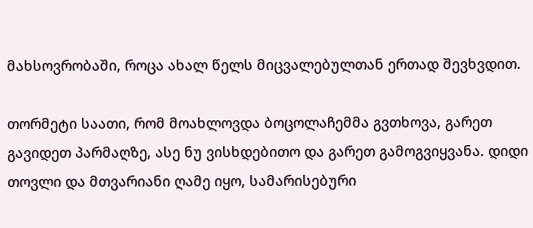მახსოვრობაში, როცა ახალ წელს მიცვალებულთან ერთად შევხვდით.

თორმეტი საათი, რომ მოახლოვდა ბოცოლაჩემმა გვთხოვა, გარეთ გავიდეთ პარმაღზე, ასე ნუ ვისხდებითო და გარეთ გამოგვიყვანა. დიდი თოვლი და მთვარიანი ღამე იყო, სამარისებური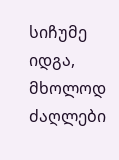სიჩუმე იდგა, მხოლოდ ძაღლები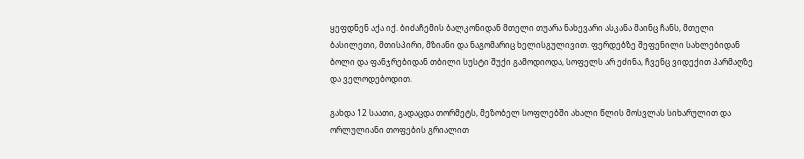ყეფდნენ აქა იქ. ბიძაჩემის ბალკონიდან მთელი თუარა ნახევარი ასკანა მაინც ჩანს, მთელი ბასილეთი, მთისპირი, მზიანი და ნაგომარიც ხელისგულივით. ფერდებზე შეფენილი სახლებიდან ბოლი და ფანჯრებიდან თბილი სუსტი შუქი გამოდიოდა, სოფელს არ ეძინა, ჩვენც ვიდექით პარმაღზე და ველოდებოდით.

გახდა 12 საათი, გადაცდა თორმეტს, მეზობელ სოფლებში ახალი წლის მოსვლას სიხარულით და ორლულიანი თოფების გრიალით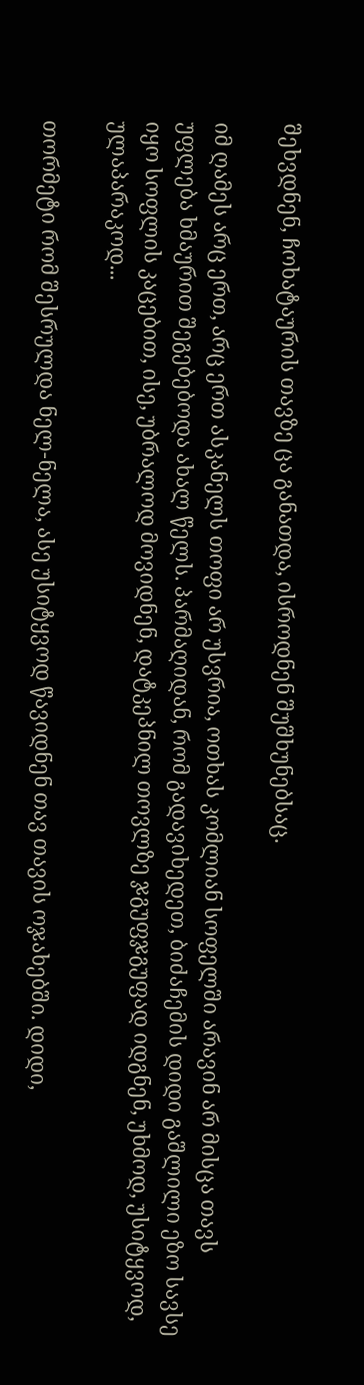შეხვდნენ, ჩოხატაურის თავზე ცა განათდა, ისროდნენ შუშხუნებსაც.

იმ ღამეს არც ერთ, არც ერთ ასკანელს თოფი არ უსვრია, ოთხას კომლიან სოფელში არავინ არ მისცა თავს უფლება ხმაურით შეგებებოდა ახალ წელს. პარმაღიდან, რომ გადავიხედეთ, ბიძაჩემის დიდი გაშლილი ეზო სავსე იყო სოფლის კაცებით, ისე, უბრალოდ მოვიდნენ, დატკეპნილ თოვლზე ჯგუფჯგუფად იდგნენ, უხმოდ, უსიტყვოდ, ულაპარაკოდ...

თორმეტი რომ შესრულდა ნელ-ნელა, ასე უსიტყვოდ წავიდნენ თავ თავის ოჯახებში. დიდი,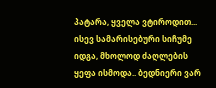პატარა, ყველა ვტიროდით... ისევ სამარისებური სიჩუმე იდგა, მხოლოდ ძაღლების ყეფა ისმოდა.. ბედნიერი ვარ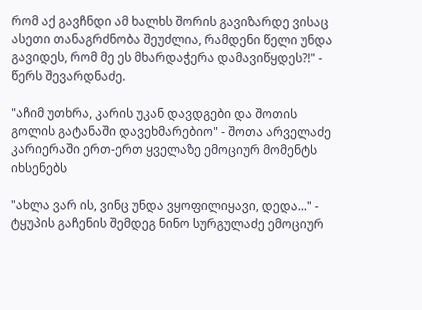რომ აქ გავჩნდი ამ ხალხს შორის გავიზარდე ვისაც ასეთი თანაგრძნობა შეუძლია, რამდენი წელი უნდა გავიდეს, რომ მე ეს მხარდაჭერა დამავიწყდეს?!" - წერს შევარდნაძე.

"აჩიმ უთხრა, კარის უკან დავდგები და შოთის გოლის გატანაში დავეხმარებიო" - შოთა არველაძე კარიერაში ერთ-ერთ ყველაზე ემოციურ მომენტს იხსენებს

"ახლა ვარ ის, ვინც უნდა ვყოფილიყავი, დედა..." - ტყუპის გაჩენის შემდეგ ნინო სურგულაძე ემოციურ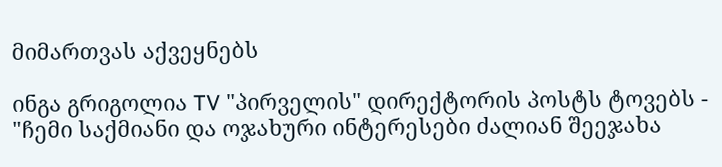მიმართვას აქვეყნებს

ინგა გრიგოლია TV "პირველის" დირექტორის პოსტს ტოვებს - "ჩემი საქმიანი და ოჯახური ინტერესები ძალიან შეეჯახა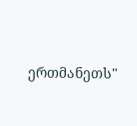ერთმანეთს"